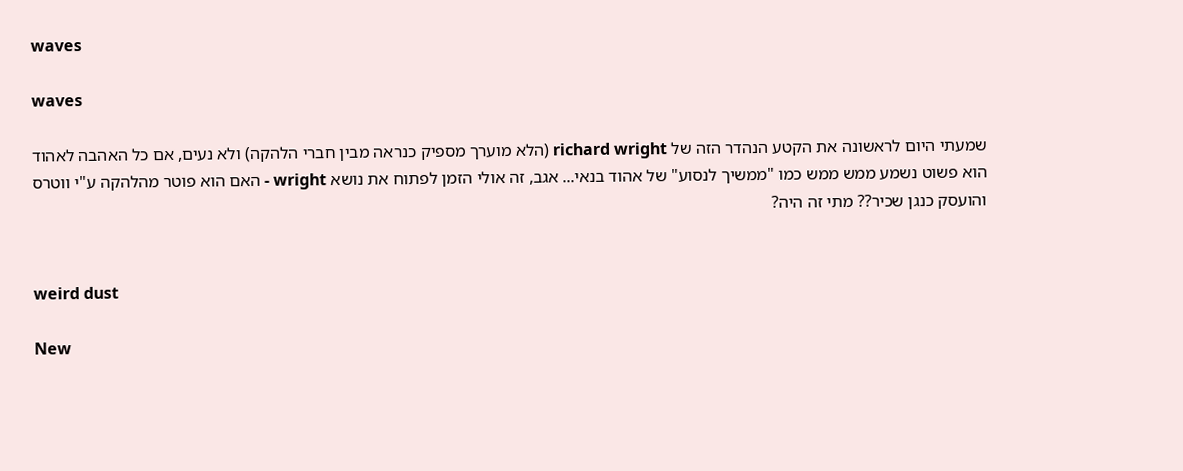waves

waves

שמעתי היום לראשונה את הקטע הנהדר הזה של richard wright (הלא מוערך מספיק כנראה מבין חברי הלהקה) ולא נעים, אם כל האהבה לאהוד הוא פשוט נשמע ממש ממש כמו "ממשיך לנסוע" של אהוד בנאי... אגב, זה אולי הזמן לפתוח את נושא wright - האם הוא פוטר מהלהקה ע"י ווטרס והועסק כנגן שכיר?? מתי זה היה?


weird dust

New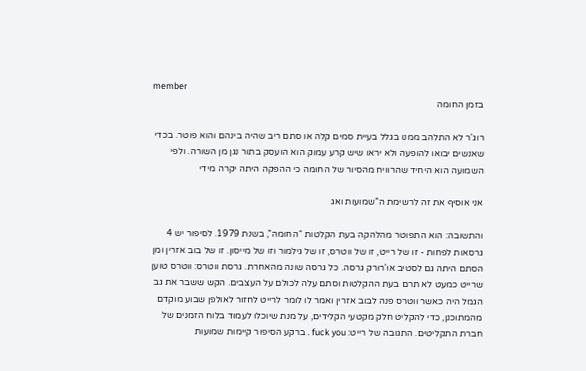member
בזמן החומה

רוג'ר לא התלהב ממנו בגלל בעיית סמים קלה או סתם ריב שהיה בינהם והוא פוטר. בכדי שאנשים יבואו להופעה ולא יראו שיש קרע עמוק הוא הועסק בתור נגן מן השורה. ולפי השמועה הוא היחיד שהרוויח מהסיור של החומה כי ההפקה היתה יקרה מידי

אני אוסיף את זה לרשימת ה”שמועות ואג

והתשובה: הוא התפוטר מהלהקה בעת הקלטות “החומה”, בשנת 1979. לסיפור יש 4 גרסאות לפחות - זו של רייט, זו של ווטרס, זו של גילמור וזו של מייסון. זו של בוב אזרין ומן הסתם היתה גם לסטיב או'רורק גרסה. כל גרסה שונה מהאחרת. גרסת ווטרס: ווטרס טוען שרייט כמעט לא תרם בעת ההקלטות וסתם עלה לכולם על העצבים. הקש ששבר את גב הגמל היה כאשר ווטרס פנה לבוב אזרין ואמר לו לומר לרייט לחזור לאולפן שבוע מוקדם מהמתוכנן, כדי להקליט חלק מקטעי הקלידים, על מנת שיוכלו לעמוד בלוח הזמנים של חברת התקליטים. התגובה של רייט: fuck you . ברקע הסיפור קיימות שמועות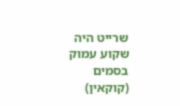שרייט היה שקוע עמוק בסמים (קוקאין)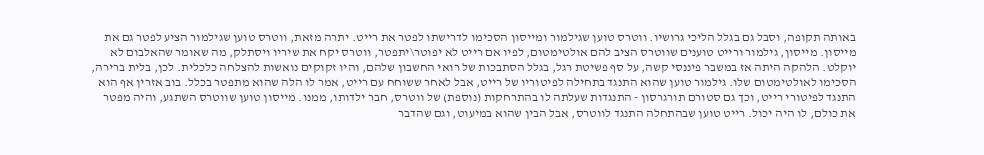באותה תקופה, וסבל גם בגלל הליכי גרושיו. ווטרס טוען שגילמור ומייסון הסכימו לדרישתו לפטר את רייט. יתרה מזאת, ווטרס טוען שגילמור הציע לפטר גם את מייסון. מייסון, גילמור ורייט טוענים שווטרס הציב להם אולטימטום, לפיו אם רייט לא יפוטר\יתפטר, ווטרס יקח את שיריו ויסתלק, מה שאומר שהאלבום לא יוקלט. הלהקה היתה אז במשבר פיננסי קשה, על סף פשיטת רגל, בגלל הסתבכות של רואי החשבון שלהם, והיו זקוקים נואשות להצלחה כלכלית. לכן, בלית ברירה, הסכימו לאולטימטום שלו. גילמור טוען שהוא התנגד בתחילה לפיטוריו של רייט, אבל לאחר ששוחח עם רייט, אמר לו הלה שהוא מתפטר בכלל. בוב אזרין אף הוא התנגד לפיטורי רייט, וכך גם סטורם תורגרסון - התנגדות שעלתה לו בהתרחקות (נוספת) של ווטרס, חבר ילדותו, ממנו. מייסון טוען שווטרס השתגע, והיה מפטר את כולם, לו היה יכול. רייט טוען שבהתחלה התנגד לווטרס, אבל הבין שהוא במיעוט, וגם שהדבר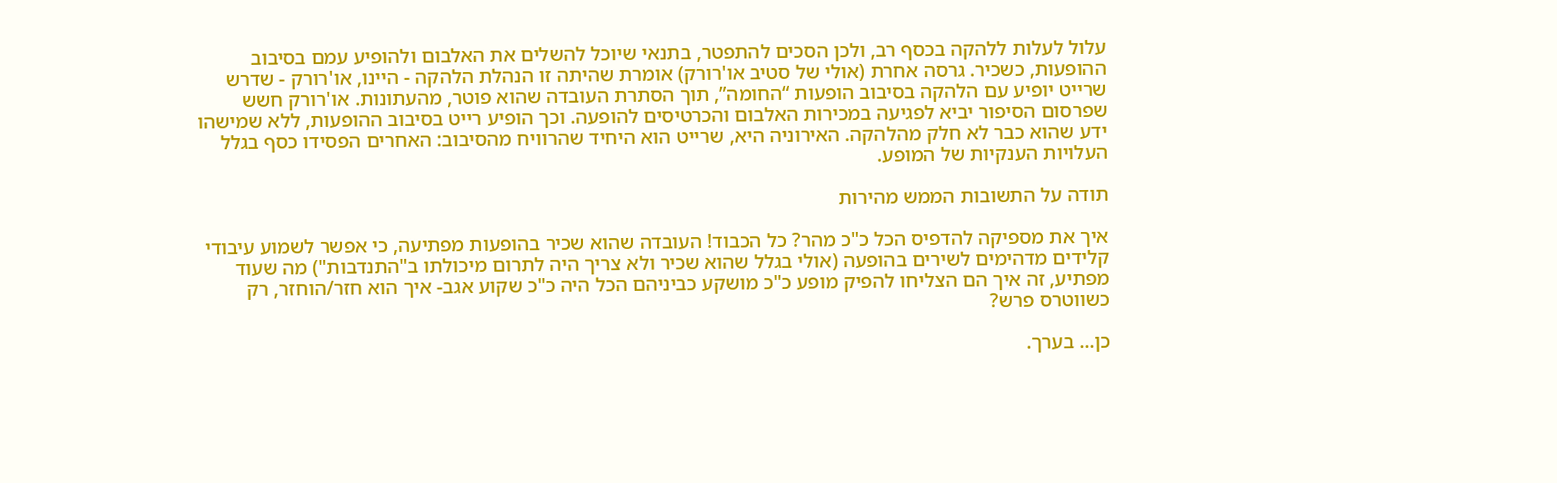עלול לעלות ללהקה בכסף רב, ולכן הסכים להתפטר, בתנאי שיוכל להשלים את האלבום ולהופיע עמם בסיבוב ההופעות, כשכיר. גרסה אחרת (אולי של סטיב או'רורק) אומרת שהיתה זו הנהלת הלהקה - היינו, או'רורק - שדרש שרייט יופיע עם הלהקה בסיבוב הופעות “החומה”, תוך הסתרת העובדה שהוא פוטר, מהעתונות. או'רורק חשש שפרסום הסיפור יביא לפגיעה במכירות האלבום והכרטיסים להופעה. וכך הופיע רייט בסיבוב ההופעות, ללא שמישהו ידע שהוא כבר לא חלק מהלהקה. האירוניה היא, שרייט הוא היחיד שהרוויח מהסיבוב: האחרים הפסידו כסף בגלל העלויות הענקיות של המופע.

תודה על התשובות הממש מהירות

איך את מספיקה להדפיס הכל כ"כ מהר? כל הכבוד! העובדה שהוא שכיר בהופעות מפתיעה, כי אפשר לשמוע עיבודי קלידים מדהימים לשירים בהופעה (אולי בגלל שהוא שכיר ולא צריך היה לתרום מיכולתו ב"התנדבות") מה שעוד מפתיע, זה איך הם הצליחו להפיק מופע כ"כ מושקע כביניהם הכל היה כ"כ שקוע אגב- איך הוא חזר/הוחזר, רק כשווטרס פרש?

כן... בערך.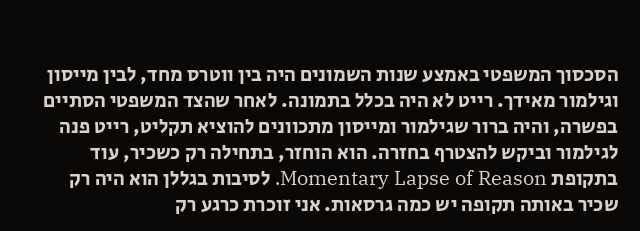הסכסוך המשפטי באמצע שנות השמונים היה בין ווטרס מחד, לבין מייסון וגילמור מאידך. רייט לא היה בכלל בתמונה. לאחר שהצד המשפטי הסתיים בפשרה, והיה ברור שגילמור ומייסון מתכוונים להוציא תקליט, רייט פנה לגילמור וביקש להצטרף בחזרה. הוא הוחזר, בתחילה רק כשכיר, עוד בתקופת Momentary Lapse of Reason. לסיבות בגללן הוא היה רק שכיר באותה תקופה יש כמה גרסאות. אני זוכרת כרגע רק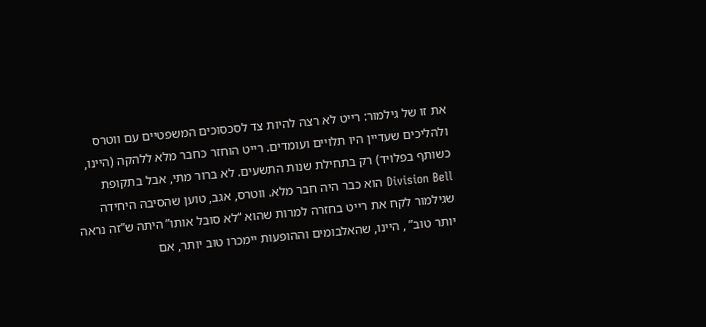את זו של גילמור: רייט לא רצה להיות צד לסכסוכים המשפטיים עם ווטרס ולהליכים שעדיין היו תלויים ועומדים. רייט הוחזר כחבר מלא ללהקה (היינו, כשותף בפלויד) רק בתחילת שנות התשעים. לא ברור מתי, אבל בתקופת Division Bell הוא כבר היה חבר מלא. ווטרס, אגב, טוען שהסיבה היחידה שגילמור לקח את רייט בחזרה למרות שהוא “לא סובל אותו” היתה ש”זה נראה יותר טוב” , היינו, שהאלבומים וההופעות יימכרו טוב יותר, אם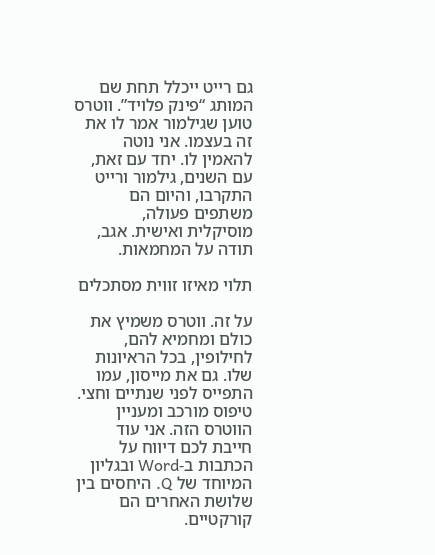גם רייט ייכלל תחת שם המותג “פינק פלויד”. ווטרס טוען שגילמור אמר לו את זה בעצמו. אני נוטה להאמין לו. יחד עם זאת, עם השנים, גילמור ורייט התקרבו, והיום הם משתפים פעולה, מוסיקלית ואישית. אגב, תודה על המחמאות.

תלוי מאיזו זווית מסתכלים

על זה. ווטרס משמיץ את כולם ומחמיא להם, לחילופין, בכל הראיונות שלו. גם את מייסון, עמו התפייס לפני שנתיים וחצי. טיפוס מורכב ומעניין הווטרס הזה. אני עוד חייבת לכם דיווח על הכתבות ב-Word ובגליון המיוחד של Q. היחסים בין שלושת האחרים הם קורקטיים.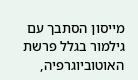מייסון הסתבך עם גילמור בגלל פרשת האוטוביוגרפיה,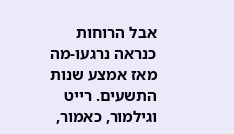אבל הרוחות כנראה נרגעו-מה מאז אמצע שנות התשעים. רייט וגילמור, כאמור,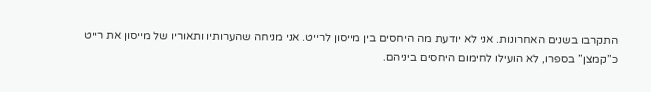התקרבו בשנים האחרונות. אני לא יודעת מה היחסים בין מייסון לרייט. אני מניחה שהערותיו ותאוריו של מייסון את רייט כ”קמצן” בספרו, לא הועילו לחימום היחסים ביניהם.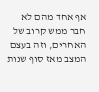אף אחד מהם לא חבר ממש קרוב של האחרים, וזה בעצם המצב מאז סוף שנות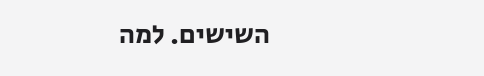השישים. למה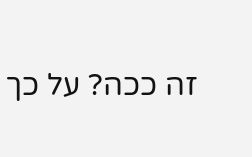זה ככה? על כך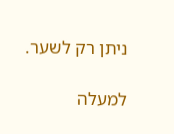ניתן רק לשער.

למעלה